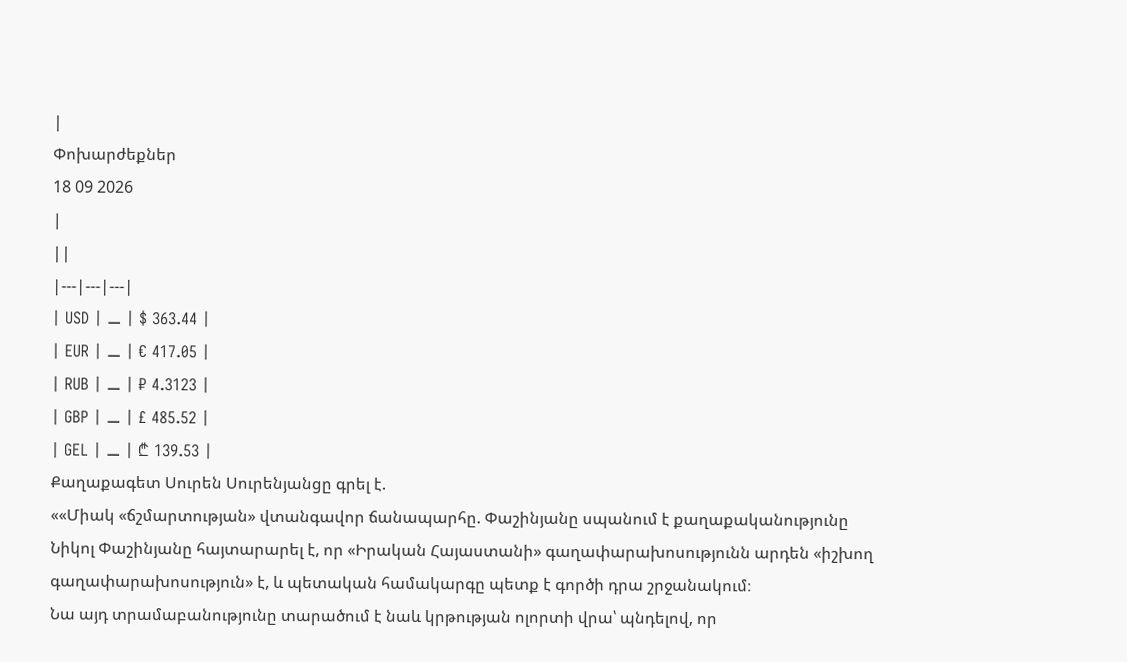|
Փոխարժեքներ
18 09 2026
|
||
|---|---|---|
| USD | ⚊ | $ 363.44 |
| EUR | ⚊ | € 417.05 |
| RUB | ⚊ | ₽ 4.3123 |
| GBP | ⚊ | £ 485.52 |
| GEL | ⚊ | ₾ 139.53 |
Քաղաքագետ Սուրեն Սուրենյանցը գրել է.
««Միակ «ճշմարտության» վտանգավոր ճանապարհը. Փաշինյանը սպանում է քաղաքականությունը
Նիկոլ Փաշինյանը հայտարարել է, որ «Իրական Հայաստանի» գաղափարախոսությունն արդեն «իշխող գաղափարախոսություն» է, և պետական համակարգը պետք է գործի դրա շրջանակում։
Նա այդ տրամաբանությունը տարածում է նաև կրթության ոլորտի վրա՝ պնդելով, որ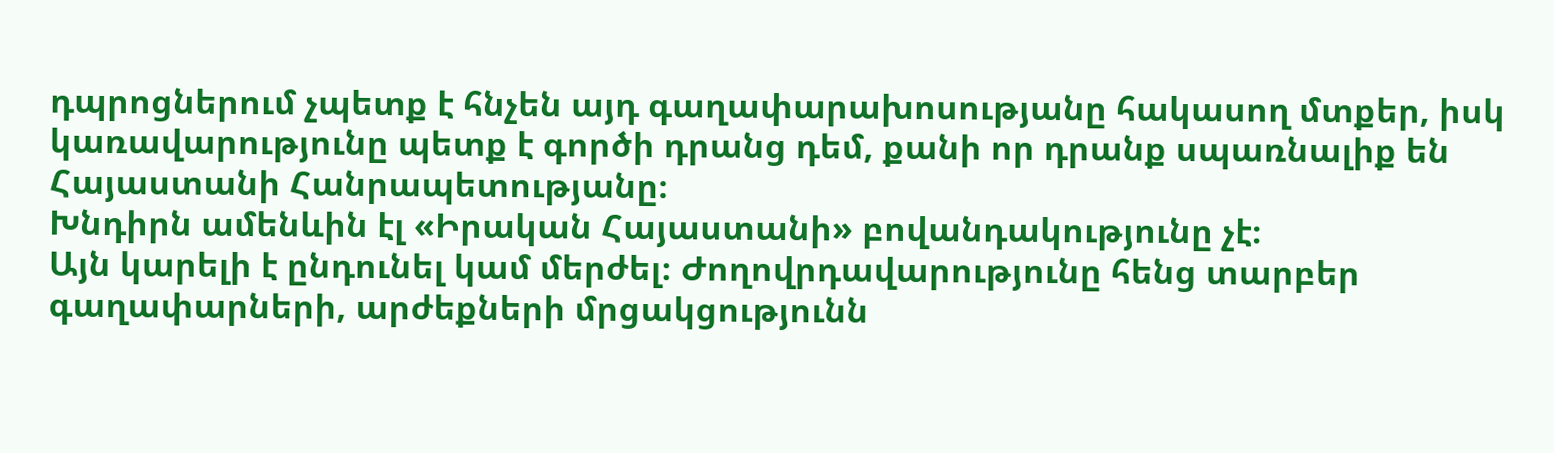դպրոցներում չպետք է հնչեն այդ գաղափարախոսությանը հակասող մտքեր, իսկ կառավարությունը պետք է գործի դրանց դեմ, քանի որ դրանք սպառնալիք են Հայաստանի Հանրապետությանը։
Խնդիրն ամենևին էլ «Իրական Հայաստանի» բովանդակությունը չէ։
Այն կարելի է ընդունել կամ մերժել։ Ժողովրդավարությունը հենց տարբեր գաղափարների, արժեքների մրցակցությունն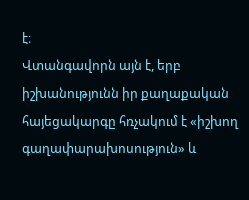է։
Վտանգավորն այն է, երբ իշխանությունն իր քաղաքական հայեցակարգը հռչակում է «իշխող գաղափարախոսություն» և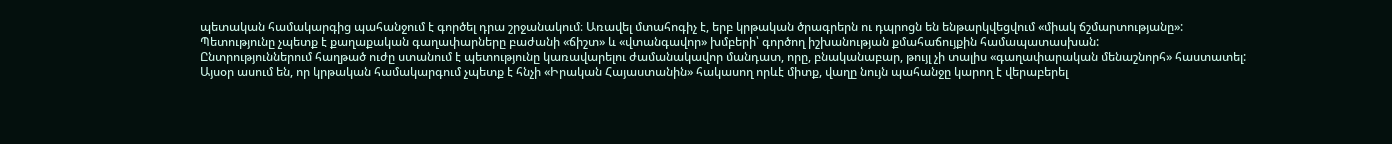պետական համակարգից պահանջում է գործել դրա շրջանակում։ Առավել մտահոգիչ է, երբ կրթական ծրագրերն ու դպրոցն են ենթարկվեցվում «միակ ճշմարտությանը»:
Պետությունը չպետք է քաղաքական գաղափարները բաժանի «ճիշտ» և «վտանգավոր» խմբերի՝ գործող իշխանության քմահաճույքին համապատասխան:
Ընտրություններում հաղթած ուժը ստանում է պետությունը կառավարելու ժամանակավոր մանդատ, որը, բնականաբար, թույլ չի տալիս «գաղափարական մենաշնորհ» հաստատել:
Այսօր ասում են, որ կրթական համակարգում չպետք է հնչի «Իրական Հայաստանին» հակասող որևէ միտք, վաղը նույն պահանջը կարող է վերաբերել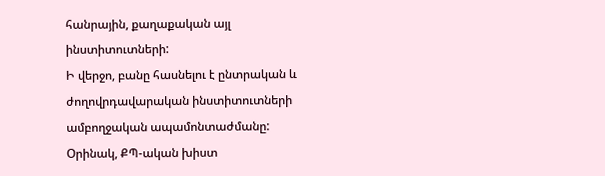հանրային, քաղաքական այլ ինստիտուտների:
Ի վերջո, բանը հասնելու է ընտրական և ժողովրդավարական ինստիտուտների ամբողջական ապամոնտաժմանը:
Օրինակ, ՔՊ-ական խիստ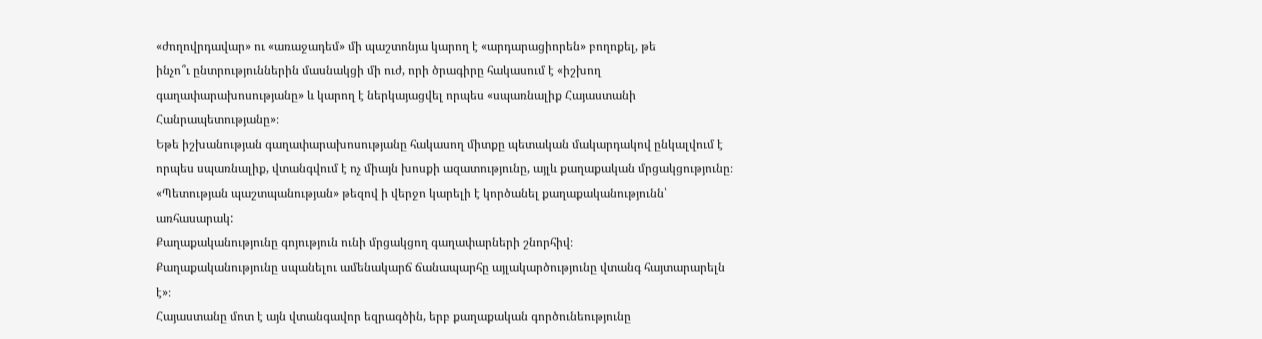«ժողովրդավար» ու «առաջադեմ» մի պաշտոնյա կարող է «արդարացիորեն» բողոքել, թե
ինչո՞ւ ընտրություններին մասնակցի մի ուժ, որի ծրագիրը հակասում է «իշխող գաղափարախոսությանը» և կարող է ներկայացվել որպես «սպառնալիք Հայաստանի Հանրապետությանը»։
Եթե իշխանության գաղափարախոսությանը հակասող միտքը պետական մակարդակով ընկալվում է որպես սպառնալիք, վտանգվում է ոչ միայն խոսքի ազատությունը, այլև քաղաքական մրցակցությունը։
«Պետության պաշտպանության» թեզով ի վերջո կարելի է կործանել քաղաքականությունն՝ առհասարակ:
Քաղաքականությունը գոյություն ունի մրցակցող գաղափարների շնորհիվ։
Քաղաքականությունը սպանելու ամենակարճ ճանապարհը այլակարծությունը վտանգ հայտարարելն է»։
Հայաստանը մոտ է այն վտանգավոր եզրագծին, երբ քաղաքական գործունեությունը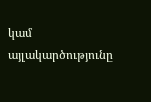կամ այլակարծությունը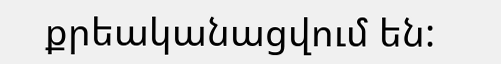քրեականացվում են: